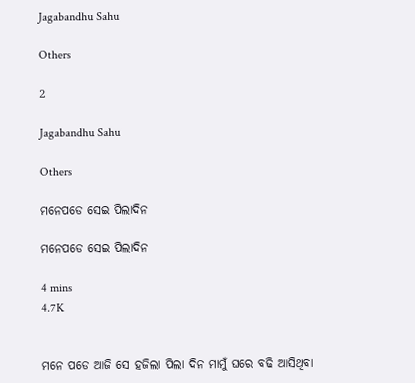Jagabandhu Sahu

Others

2

Jagabandhu Sahu

Others

ମନେପଡେ ସେଇ ପିଲାଦିନ

ମନେପଡେ ସେଇ ପିଲାଦିନ

4 mins
4.7K


ମନେ ପଡେ ଆଜି ସେ ହଜିଲା ପିଲା ଦିନ ମାମୁଁ ଘରେ ବଢି ଆସିଥିବା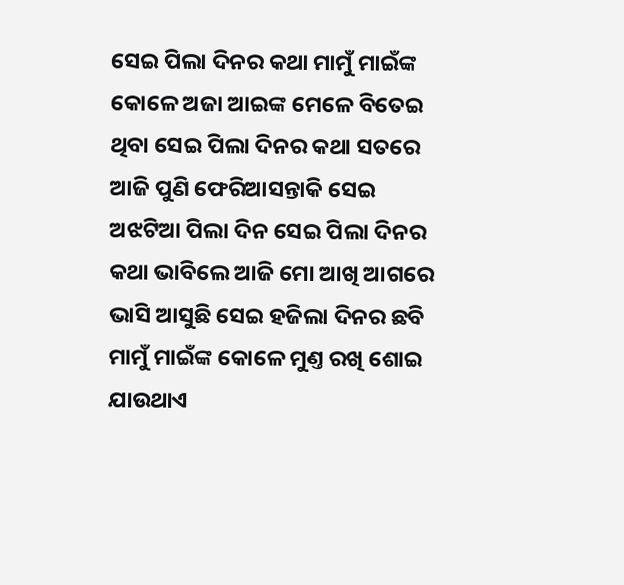ସେଇ ପିଲା ଦିନର କଥା ମାମୁଁ ମାଇଁଙ୍କ କୋଳେ ଅଜା ଆଇଙ୍କ ମେଳେ ବିତେଇ ଥିବା ସେଇ ପିଲା ଦିନର କଥା ସତରେ ଆଜି ପୁଣି ଫେରିଆସନ୍ତାକି ସେଇ ଅଝଟିଆ ପିଲା ଦିନ ସେଇ ପିଲା ଦିନର କଥା ଭାବିଲେ ଆଜି ମୋ ଆଖି ଆଗରେ ଭାସି ଆସୁଛି ସେଇ ହଜିଲା ଦିନର ଛବି ମାମୁଁ ମାଇଁଙ୍କ କୋଳେ ମୁଣ୍ତ ରଖି ଶୋଇ ଯାଉଥାଏ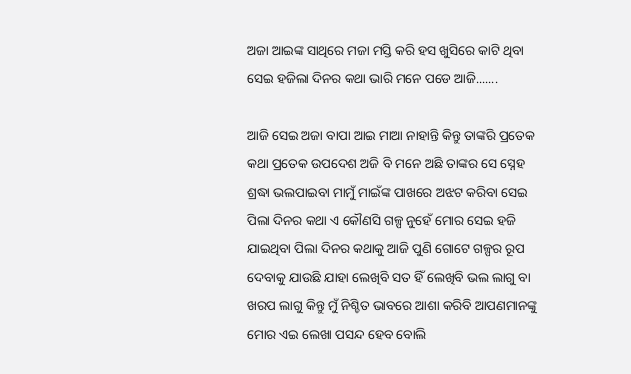ଅଜା ଆଇଙ୍କ ସାଥିରେ ମଜା ମସ୍ତି କରି ହସ ଖୁସିରେ କାଟି ଥିବା ସେଇ ହଜିଲା ଦିନର କଥା ଭାରି ମନେ ପଡେ ଆଜି.......

ଆଜି ସେଇ ଅଜା ବାପା ଆଇ ମାଆ ନାହାନ୍ତି କିନ୍ତୁ ତାଙ୍କରି ପ୍ରତେକ କଥା ପ୍ରତେକ ଉପଦେଶ ଅଜି ବି ମନେ ଅଛି ତାଙ୍କର ସେ ସ୍ନେହ ଶ୍ରଦ୍ଧା ଭଲପାଇବା ମାମୁଁ ମାଇଁଙ୍କ ପାଖରେ ଅଝଟ କରିବା ସେଇ ପିଲା ଦିନର କଥା ଏ କୌଣସି ଗଳ୍ପ ନୁହେଁ ମୋର ସେଇ ହଜି ଯାଇଥିବା ପିଲା ଦିନର କଥାକୁ ଆଜି ପୁଣି ଗୋଟେ ଗଳ୍ପର ରୂପ ଦେବାକୁ ଯାଉଛି ଯାହା ଲେଖିବି ସତ ହିଁ ଲେଖିବି ଭଲ ଲାଗୁ ବା ଖରପ ଲାଗୁ କିନ୍ତୁ ମୁଁ ନିଶ୍ଚିତ ଭାବରେ ଆଶା କରିବି ଆପଣମାନଙ୍କୁ ମୋର ଏଇ ଲେଖା ପସନ୍ଦ ହେବ ବୋଲି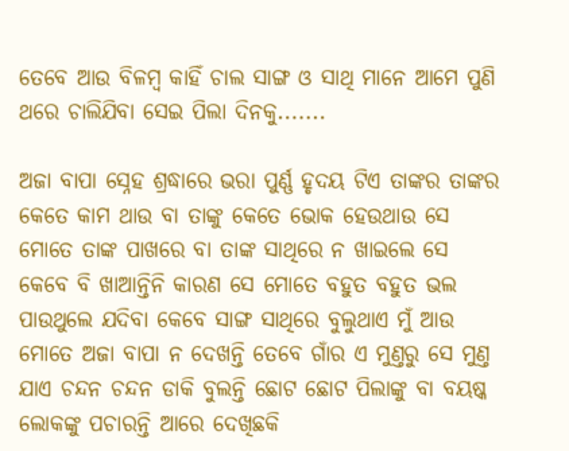ତେବେ ଆଉ ବିଳମ୍ବ କାହିଁ ଚାଲ ସାଙ୍ଗ ଓ ସାଥି ମାନେ ଆମେ ପୁଣି ଥରେ ଚାଲିଯିବା ସେଇ ପିଲା ଦିନକୁ.......

ଅଜା ବାପା ସ୍ନେହ ଶ୍ରଦ୍ଧାରେ ଭରା ପୁର୍ଣ୍ଣ ହୃଦୟ ଟିଏ ତାଙ୍କର ତାଙ୍କର କେତେ କାମ ଥାଉ ବା ତାଙ୍କୁ କେତେ ଭୋକ ହେଉଥାଉ ସେ ମୋତେ ତାଙ୍କ ପାଖରେ ବା ତାଙ୍କ ସାଥିରେ ନ ଖାଇଲେ ସେ କେବେ ବି ଖାଆନ୍ତିନି କାରଣ ସେ ମୋତେ ବହୁତ ବହୁତ ଭଲ ପାଉଥୁଲେ ଯଦିବା କେବେ ସାଙ୍ଗ ସାଥିରେ ବୁଲୁଥାଏ ମୁଁ ଆଉ ମୋତେ ଅଜା ବାପା ନ ଦେଖନ୍ତି ତେବେ ଗାଁର ଏ ମୁଣ୍ତରୁ ସେ ମୁଣ୍ତ ଯାଏ ଚନ୍ଦନ ଚନ୍ଦନ ଡାକି ବୁଲନ୍ତି ଛୋଟ ଛୋଟ ପିଲାଙ୍କୁ ବା ବୟଷ୍କ ଲୋକଙ୍କୁ ପଚାରନ୍ତି ଆରେ ଦେଖିଛକି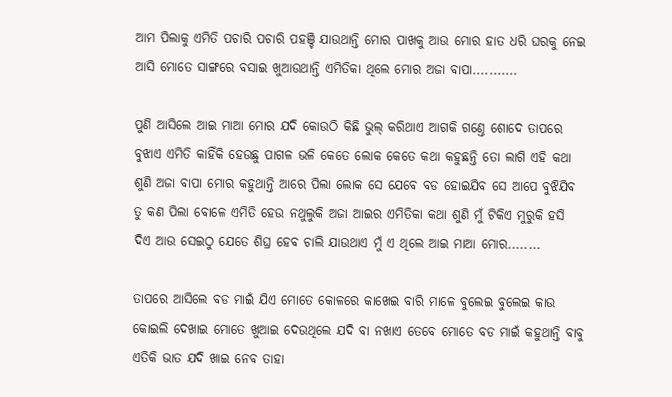ଆମ ପିଲାକୁ ଏମିତି ପଚାରି ପଚାରି ପହଞ୍ଚି ଯାଉଥାନ୍ତି ମୋର ପାଖକୁ ଆଉ ମୋର ହାତ ଧରି ଘରକୁ ନେଇ ଆସି ମୋତେ ସାଙ୍ଗରେ ବସାଇ ଖୁଆଉଥାନ୍ତି ଏମିତିକା ଥିଲେ ମୋର ଅଜା ବାପା...........

ପୁଣି ଆସିଲେ ଆଇ ମାଆ ମୋର ଯଦି କୋଉଠି କିଛି ଭୁଲ୍ କରିଥାଏ ଆଗକି ଗଣ୍ତେ ଶୋଦେ ତାପରେ ବୁଝାଏ ଏମିତି କାହିଁକି ହେଉଛୁ ପାଗଳ ଭଳି କେତେ ଲୋକ କେତେ କଥା କହୁଛନ୍ତି ତୋ ଲାଗି ଏହି କଥା ଶୁଣି ଅଜା ବାପା ମୋର କହୁଥାନ୍ତି ଆରେ ପିଲା ଲୋକ ସେ ଯେବେ ବଡ ହୋଇଯିବ ସେ ଆପେ ବୁଝିଯିବ ତୁ କଣ ପିଲା ବୋଳେ ଏମିତି ହେଉ ନଥୁଲୁକି ଅଜା ଆଇର ଏମିତିକା କଥା ଶୁଣି ମୁଁ ଟିକିଏ ମୁରୁକି ହସି ଦିଏ ଆଉ ସେଇଠୁ ଯେତେ ଶିଘ୍ର ହେବ ଚାଲି ଯାଉଥାଏ ମୁଁ ଏ ଥିଲେ ଆଇ ମାଆ ମୋର........

ତାପରେ ଆସିଲେ ବଡ ମାଇଁ ଯିଏ ମୋତେ କୋଳରେ କାଖେଇ ବାରି ମାଳେ ବୁଲେଇ ବୁଲେଇ କାଉ କୋଇଲି ଦେଖାଇ ମୋତେ ଖୁଆଇ ଦେଉଥିଲେ ଯଦି ବା ନଖାଏ ତେବେ ମୋତେ ବଡ ମାଇଁ କହୁଥାନ୍ତି ବାବୁ ଏତିକି ଭାତ ଯଦି ଖାଇ ନେବ ତାହା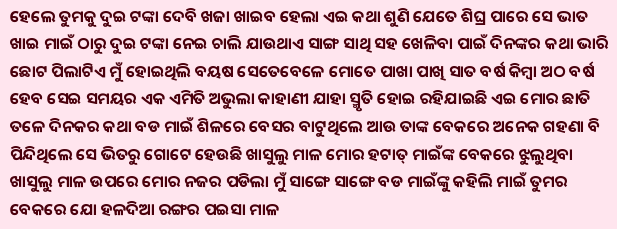ହେଲେ ତୁମକୁ ଦୁଇ ଟଙ୍କା ଦେବି ଖଜା ଖାଇବ ହେଲା ଏଇ କଥା ଶୁଣି ଯେତେ ଶିଘ୍ର ପାରେ ସେ ଭାତ ଖାଇ ମାଇଁ ଠାରୁ ଦୁଇ ଟଙ୍କା ନେଇ ଚାଲି ଯାଉଥାଏ ସାଙ୍ଗ ସାଥି ସହ ଖେଳିବା ପାଇଁ ଦିନଙ୍କର କଥା ଭାରି ଛୋଟ ପିଲାଟିଏ ମୁଁ ହୋଇଥିଲି ବୟଷ ସେତେବେଳେ ମୋତେ ପାଖା ପାଖି ସାତ ବର୍ଷ କିମ୍ବା ଅଠ ବର୍ଷ ହେବ ସେଇ ସମୟର ଏକ ଏମିତି ଅଭୁଲା କାହାଣୀ ଯାହା ସ୍ମୃତି ହୋଇ ରହିଯାଇଛି ଏଇ ମୋର ଛାତି ତଳେ ଦିନକର କଥା ବଡ ମାଇଁ ଶିଳରେ ବେସର ବାଟୁଥିଲେ ଆଉ ତାଙ୍କ ବେକରେ ଅନେକ ଗହଣା ବି ପିନ୍ଦିଥିଲେ ସେ ଭିତରୁ ଗୋଟେ ହେଉଛି ଖାସୁଲୁ ମାଳ ମୋର ହଟାତ୍ ମାଇଁଙ୍କ ବେକରେ ଝୁଲୁଥିବା ଖାସୁଲୁ ମାଳ ଉପରେ ମୋର ନଜର ପଡିଲା ମୁଁ ସାଙ୍ଗେ ସାଙ୍ଗେ ବଡ ମାଇଁଙ୍କୁ କହିଲି ମାଇଁ ତୁମର ବେକରେ ଯୋ ହଳଦିଆ ରଙ୍ଗର ପଇସା ମାଳ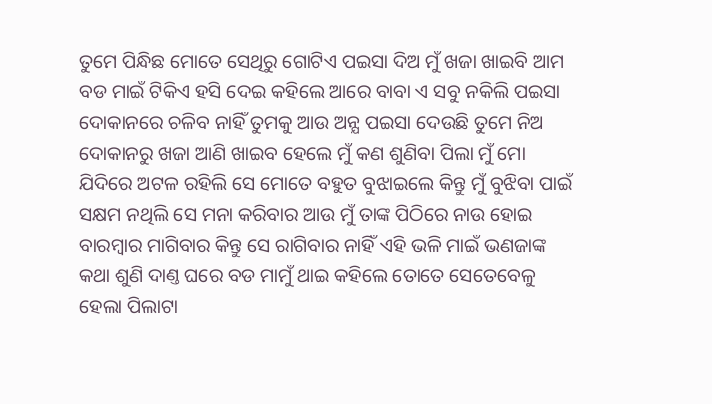ତୁମେ ପିନ୍ଧିଛ ମୋତେ ସେଥିରୁ ଗୋଟିଏ ପଇସା ଦିଅ ମୁଁ ଖଜା ଖାଇବି ଆମ ବଡ ମାଇଁ ଟିକିଏ ହସି ଦେଇ କହିଲେ ଆରେ ବାବା ଏ ସବୁ ନକିଲି ପଇସା ଦୋକାନରେ ଚଳିବ ନାହିଁ ତୁମକୁ ଆଉ ଅନ୍ଯ ପଇସା ଦେଉଛି ତୁମେ ନିଅ ଦୋକାନରୁ ଖଜା ଆଣି ଖାଇବ ହେଲେ ମୁଁ କଣ ଶୁଣିବା ପିଲା ମୁଁ ମୋ ଯିଦିରେ ଅଟଳ ରହିଲି ସେ ମୋତେ ବହୁତ ବୁଝାଇଲେ କିନ୍ତୁ ମୁଁ ବୁଝିବା ପାଇଁ ସକ୍ଷମ ନଥିଲି ସେ ମନା କରିବାର ଆଉ ମୁଁ ତାଙ୍କ ପିଠିରେ ନାଉ ହୋଇ ବାରମ୍ବାର ମାଗିବାର କିନ୍ତୁ ସେ ରାଗିବାର ନାହିଁ ଏହି ଭଳି ମାଇଁ ଭଣଜାଙ୍କ କଥା ଶୁଣି ଦାଣ୍ତ ଘରେ ବଡ ମାମୁଁ ଥାଇ କହିଲେ ତୋତେ ସେତେବେଳୁ ହେଲା ପିଲାଟା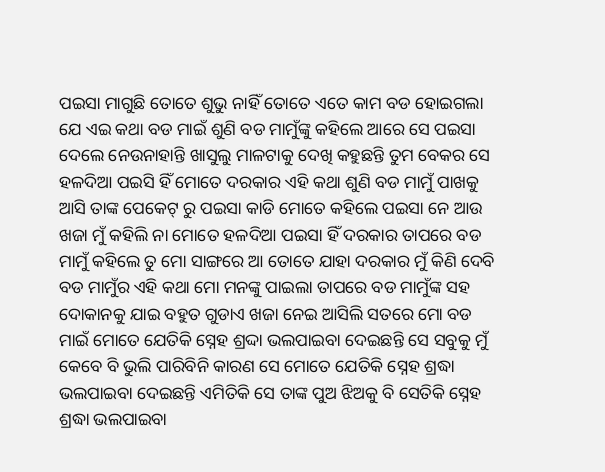ପଇସା ମାଗୁଛି ତୋତେ ଶୁଭୁ ନାହିଁ ତୋତେ ଏତେ କାମ ବଡ ହୋଇଗଲା ଯେ ଏଇ କଥା ବଡ ମାଇଁ ଶୁଣି ବଡ ମାମୁଁଙ୍କୁ କହିଲେ ଆରେ ସେ ପଇସା ଦେଲେ ନେଉନାହାନ୍ତି ଖାସୁଲୁ ମାଳଟାକୁ ଦେଖି କହୁଛନ୍ତି ତୁମ ବେକର ସେ ହଳଦିଆ ପଇସି ହିଁ ମୋତେ ଦରକାର ଏହି କଥା ଶୁଣି ବଡ ମାମୁଁ ପାଖକୁ ଆସି ତାଙ୍କ ପେକେଟ୍ ରୁ ପଇସା କାଡି ମୋତେ କହିଲେ ପଇସା ନେ ଆଉ ଖଜା ମୁଁ କହିଲି ନା ମୋତେ ହଳଦିଆ ପଇସା ହିଁ ଦରକାର ତାପରେ ବଡ ମାମୁଁ କହିଲେ ତୁ ମୋ ସାଙ୍ଗରେ ଆ ତୋତେ ଯାହା ଦରକାର ମୁଁ କିଣି ଦେବି ବଡ ମାମୁଁର ଏହି କଥା ମୋ ମନଙ୍କୁ ପାଇଲା ତାପରେ ବଡ ମାମୁଁଙ୍କ ସହ ଦୋକାନକୁ ଯାଇ ବହୁତ ଗୁଡାଏ ଖଜା ନେଇ ଆସିଲି ସତରେ ମୋ ବଡ ମାଇଁ ମୋତେ ଯେତିକି ସ୍ନେହ ଶ୍ରଦ୍ଦା ଭଲପାଇବା ଦେଇଛନ୍ତି ସେ ସବୁକୁ ମୁଁ କେବେ ବି ଭୁଲି ପାରିବିନି କାରଣ ସେ ମୋତେ ଯେତିକି ସ୍ନେହ ଶ୍ରଦ୍ଧା ଭଲପାଇବା ଦେଇଛନ୍ତି ଏମିତିକି ସେ ତାଙ୍କ ପୁଅ ଝିଅକୁ ବି ସେତିକି ସ୍ନେହ ଶ୍ରଦ୍ଧା ଭଲପାଇବା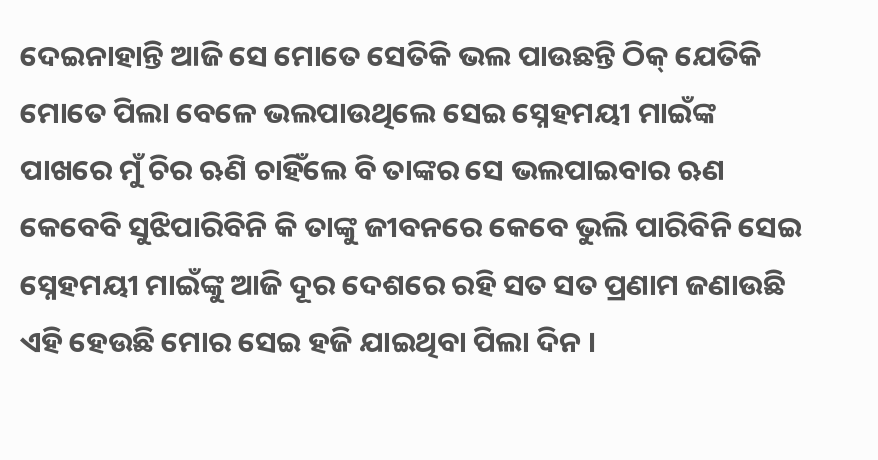ଦେଇନାହାନ୍ତି ଆଜି ସେ ମୋତେ ସେତିକି ଭଲ ପାଉଛନ୍ତି ଠିକ୍ ଯେତିକି ମୋତେ ପିଲା ବେଳେ ଭଲପାଉଥିଲେ ସେଇ ସ୍ନେହମୟୀ ମାଇଁଙ୍କ ପାଖରେ ମୁଁ ଚିର ଋଣି ଚାହିଁଲେ ବି ତାଙ୍କର ସେ ଭଲପାଇବାର ଋଣ କେବେବି ସୁଝିପାରିବିନି କି ତାଙ୍କୁ ଜୀବନରେ କେବେ ଭୁଲି ପାରିବିନି ସେଇ ସ୍ନେହମୟୀ ମାଇଁଙ୍କୁ ଆଜି ଦୂର ଦେଶରେ ରହି ସତ ସତ ପ୍ରଣାମ ଜଣାଉଛି ଏହି ହେଉଛି ମୋର ସେଇ ହଜି ଯାଇଥିବା ପିଲା ଦିନ ।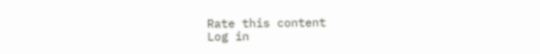Rate this content
Log in